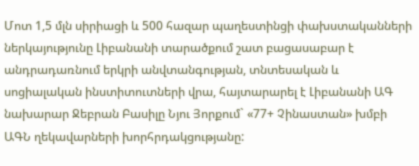Մոտ 1,5 մլն սիրիացի և 500 հազար պաղեստինցի փախստականների ներկայությունը Լիբանանի տարածքում շատ բացասաբար է անդրադառնում երկրի անվտանգության, տնտեսական և սոցիալական ինստիտուտների վրա, հայտարարել է Լիբանանի ԱԳ նախարար Ջեբրան Բասիլը Նյու Յորքում` «77+ Չինաստան» խմբի ԱԳՆ ղեկավարների խորհրդակցությանը: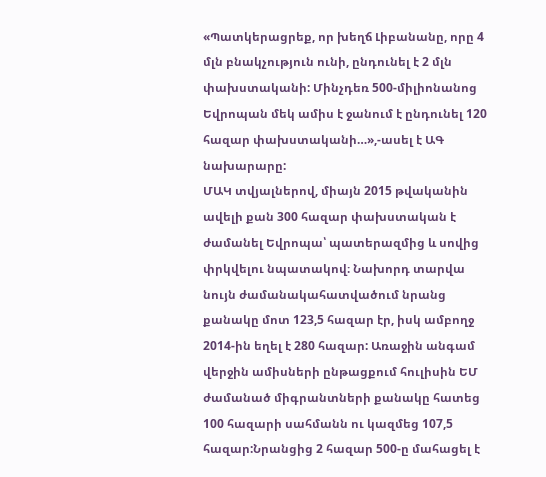«Պատկերացրեք, որ խեղճ Լիբանանը, որը 4 մլն բնակչություն ունի, ընդունել է 2 մլն փախստականի: Մինչդեռ 500-միլիոնանոց Եվրոպան մեկ ամիս է ջանում է ընդունել 120 հազար փախստականի…»,-ասել է ԱԳ նախարարը:
ՄԱԿ տվյալներով, միայն 2015 թվականին ավելի քան 300 հազար փախստական է ժամանել Եվրոպա՝ պատերազմից և սովից փրկվելու նպատակով։ Նախորդ տարվա նույն ժամանակահատվածում նրանց քանակը մոտ 123,5 հազար էր, իսկ ամբողջ 2014-ին եղել է 280 հազար: Առաջին անգամ վերջին ամիսների ընթացքում հուլիսին ԵՄ ժամանած միգրանտների քանակը հատեց 100 հազարի սահմանն ու կազմեց 107,5 հազար:Նրանցից 2 հազար 500-ը մահացել է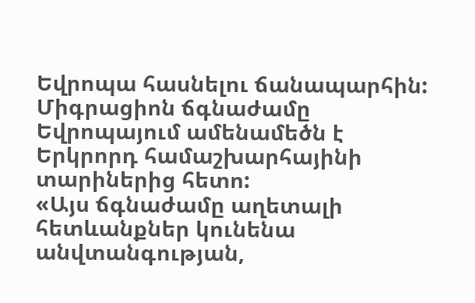Եվրոպա հասնելու ճանապարհին: Միգրացիոն ճգնաժամը Եվրոպայում ամենամեծն է Երկրորդ համաշխարհայինի տարիներից հետո:
«Այս ճգնաժամը աղետալի հետևանքներ կունենա անվտանգության,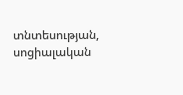տնտեսության, սոցիալական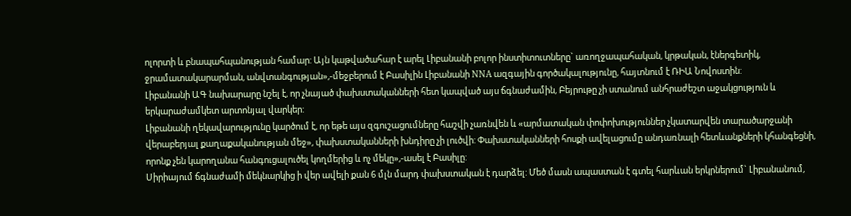ոլորտի և բնապահպանության համար: Այն կաթվածահար է արել Լիբանանի բոլոր ինստիտուտները` առողջապահական, կրթական, էներգետիկ, ջրամատակարարման, անվտանգության»,-մեջբերում է Բասիլին Լիբանանի NNA ազգային գործակալությունը, հայտնում է ՌԻԱ Նովոստին:
Լիբանանի ԱԳ նախարարը նշել է, որ չնայած փախստականների հետ կապված այս ճգնաժամին, Բեյրութը չի ստանում անհրաժեշտ աջակցություն և երկարաժամկետ արտոնյալ վարկեր:
Լիբանանի ղեկավարությունը կարծում է, որ եթե այս զգուշացումները հաշվի չառնվեն և «արմատական փոփոխություններ չկատարվեն տարածարջանի վերաբերյալ քաղաքականության մեջ», փախստականների խնդիրը չի լուծվի: Փախստականների հոսքի ավելացումը անդառնալի հետևանքների կհանգեցնի, որոնք չեն կարողանա հանգուցալուծել կողմերից և ոչ մեկը»,-ասել է Բասիլը:
Սիրիայում ճգնաժամի մեկնարկից ի վեր ավելի քան 6 մլն մարդ փախստական է դարձել: Մեծ մասն ապաստան է գտել հարևան երկրներում` Լիբանանում,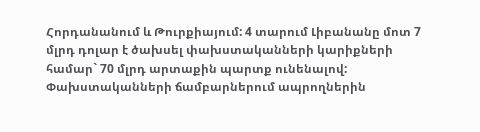Հորդանանում և Թուրքիայում: 4 տարում Լիբանանը մոտ 7 մլրդ դոլար է ծախսել փախստականների կարիքների համար` 70 մլրդ արտաքին պարտք ունենալով:
Փախստականների ճամբարներում ապրողներին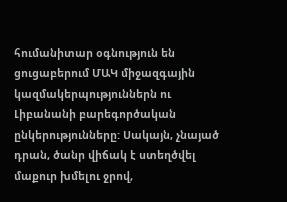հումանիտար օգնություն են ցուցաբերում ՄԱԿ միջազգային կազմակերպություններն ու Լիբանանի բարեգործական ընկերությունները: Սակայն, չնայած դրան, ծանր վիճակ է ստեղծվել մաքուր խմելու ջրով,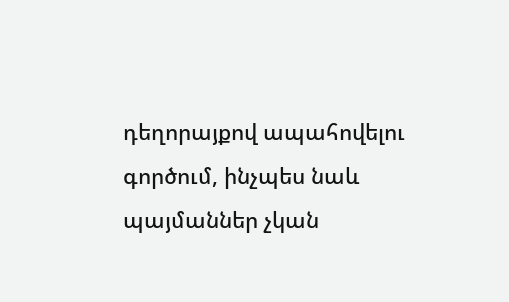դեղորայքով ապահովելու գործում, ինչպես նաև պայմաններ չկան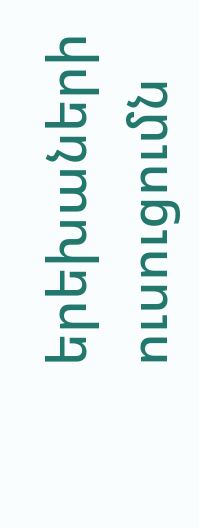երեխաների ուսուցումն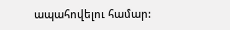ապահովելու համար: